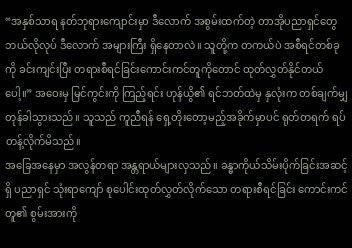“အနှစ်သာရ နတ်ဘုရားကျောင်းမှာ ဒီလောက် အစွမ်းထက်တဲ့ တာအိုပညာရှင်တွေ ဘယ်လိုလုပ် ဒီလောက် အများကြီး ရှိနေတာလဲ။ သူတို့က တကယ်ပဲ အစီရင်တစ်ခုကို ခင်းကျင်းပြီး တရားစီရင်ခြင်းကောင်းကင်တူကိုတောင် ထုတ်လွှတ်နိုင်တယ်ပေါ့။” အဝေးမှ မြင်ကွင်းကို ကြည့်ရင်း ဟုန်ယွိ၏ ရင်ဘတ်ထဲမှ နှလုံးက တစ်ချက်မျှ တုန်ခါသွားသည်။ သူသည် ကူညီရန် ရှေ့တိုးတော့မည့်အခိုက်မှာပင် ရုတ်တရက် ရပ်တန့်လိုက်မိသည်။
အခြေအနေမှာ အလွန်တရာ အန္တရာယ်များလှသည်။ ခန္ဓာကိုယ်သိမ်းပိုက်ခြင်းအဆင့်ရှိ ပညာရှင် သုံးရာကျော် စုပေါင်းထုတ်လွှတ်လိုက်သော တရားစီရင်ခြင်း ကောင်းကင်တူ၏ စွမ်းအားကို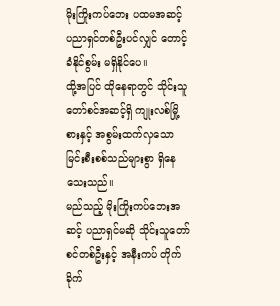မိုးကြိုးကပ်ဘေး ပထမအဆင့် ပညာရှင်တစ်ဦးပင်လျှင် တောင့်ခံနိုင်စွမ်း မရှိနိုင်ပေ။
ထို့အပြင် ထိုနေရာတွင် သိုင်းသူတော်စင်အဆင့်ရှိ ကျုးလစ်မြို့စားနှင့် အစွမ်းထက်လှသော မြင်းစီးစစ်သည်များစွာ ရှိနေသေးသည်။
မည်သည့် မိုးကြိုးကပ်ဘေးအဆင့် ပညာရှင်မဆို သိုင်းသူတော်စင်တစ်ဦးနှင့် အနီးကပ် တိုက်ခိုက်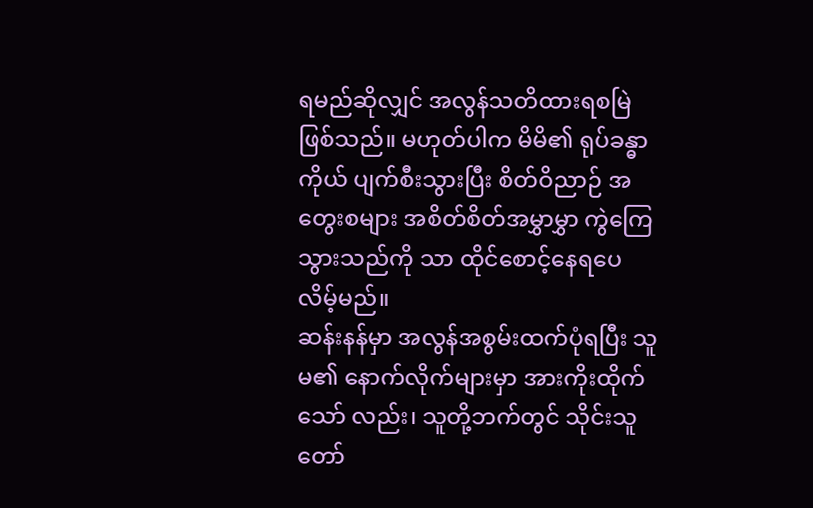ရမည်ဆိုလျှင် အလွန်သတိထားရစမြဲ ဖြစ်သည်။ မဟုတ်ပါက မိမိ၏ ရုပ်ခန္ဓာ ကိုယ် ပျက်စီးသွားပြီး စိတ်ဝိညာဉ် အတွေးစများ အစိတ်စိတ်အမွှာမွှာ ကွဲကြေသွားသည်ကို သာ ထိုင်စောင့်နေရပေလိမ့်မည်။
ဆန်းနန်မှာ အလွန်အစွမ်းထက်ပုံရပြီး သူမ၏ နောက်လိုက်များမှာ အားကိုးထိုက်သော် လည်း၊ သူတို့ဘက်တွင် သိုင်းသူတော်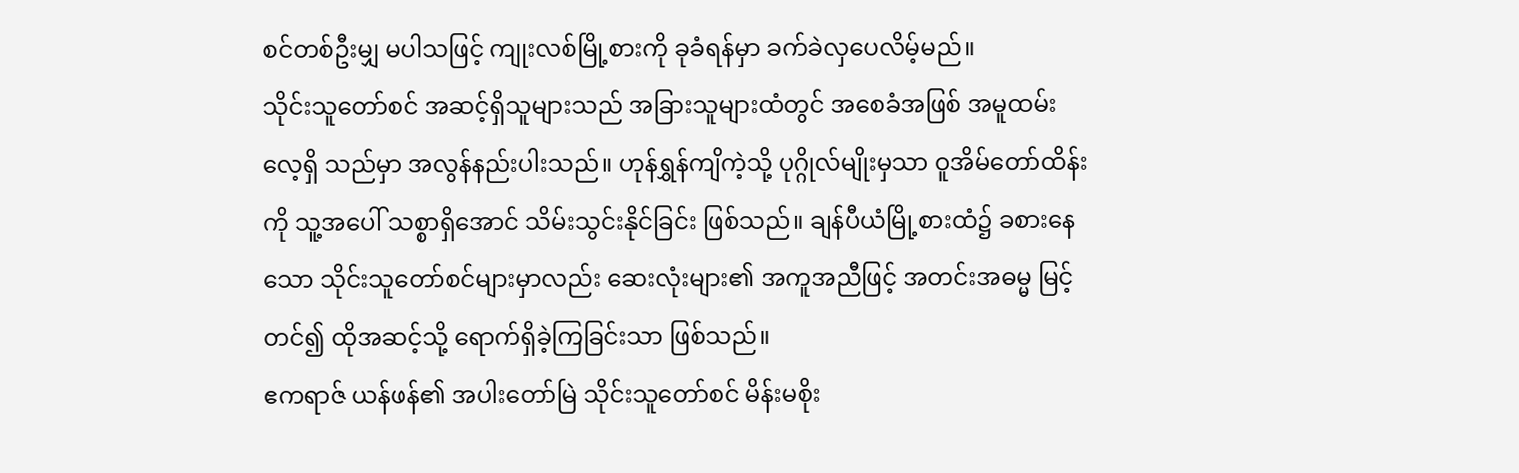စင်တစ်ဦးမျှ မပါသဖြင့် ကျုးလစ်မြို့စားကို ခုခံရန်မှာ ခက်ခဲလှပေလိမ့်မည်။
သိုင်းသူတော်စင် အဆင့်ရှိသူများသည် အခြားသူများထံတွင် အစေခံအဖြစ် အမူထမ်းလေ့ရှိ သည်မှာ အလွန်နည်းပါးသည်။ ဟုန်ရွှန်ကျိကဲ့သို့ ပုဂ္ဂိုလ်မျိုးမှသာ ဝူအိမ်တော်ထိန်းကို သူ့အပေါ် သစ္စာရှိအောင် သိမ်းသွင်းနိုင်ခြင်း ဖြစ်သည်။ ချန်ပီယံမြို့စားထံ၌ ခစားနေသော သိုင်းသူတော်စင်များမှာလည်း ဆေးလုံးများ၏ အကူအညီဖြင့် အတင်းအဓမ္မ မြင့်တင်၍ ထိုအဆင့်သို့ ရောက်ရှိခဲ့ကြခြင်းသာ ဖြစ်သည်။
ဧကရာဇ် ယန်ဖန်၏ အပါးတော်မြဲ သိုင်းသူတော်စင် မိန်းမစိုး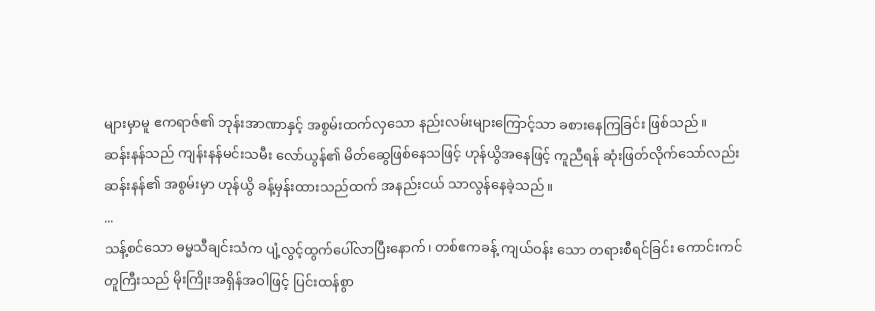များမှာမူ ဧကရာဇ်၏ ဘုန်းအာဏာနှင့် အစွမ်းထက်လှသော နည်းလမ်းများကြောင့်သာ ခစားနေကြခြင်း ဖြစ်သည်။
ဆန်းနန်သည် ကျန်းနန်မင်းသမီး လော်ယွန်၏ မိတ်ဆွေဖြစ်နေသဖြင့် ဟုန်ယွိအနေဖြင့် ကူညီရန် ဆုံးဖြတ်လိုက်သော်လည်း ဆန်းနန်၏ အစွမ်းမှာ ဟုန်ယွိ ခန့်မှန်းထားသည်ထက် အနည်းငယ် သာလွန်နေခဲ့သည်။
...
သန့်စင်သော ဓမ္မသီချင်းသံက ပျံ့လွင့်ထွက်ပေါ်လာပြီးနောက်၊ တစ်ဧကခန့် ကျယ်ဝန်း သော တရားစီရင်ခြင်း ကောင်းကင်တူကြီးသည် မိုးကြိုးအရှိန်အဝါဖြင့် ပြင်းထန်စွာ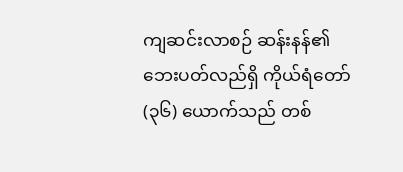ကျဆင်းလာစဉ် ဆန်းနန်၏ ဘေးပတ်လည်ရှိ ကိုယ်ရံတော် (၃၆) ယောက်သည် တစ်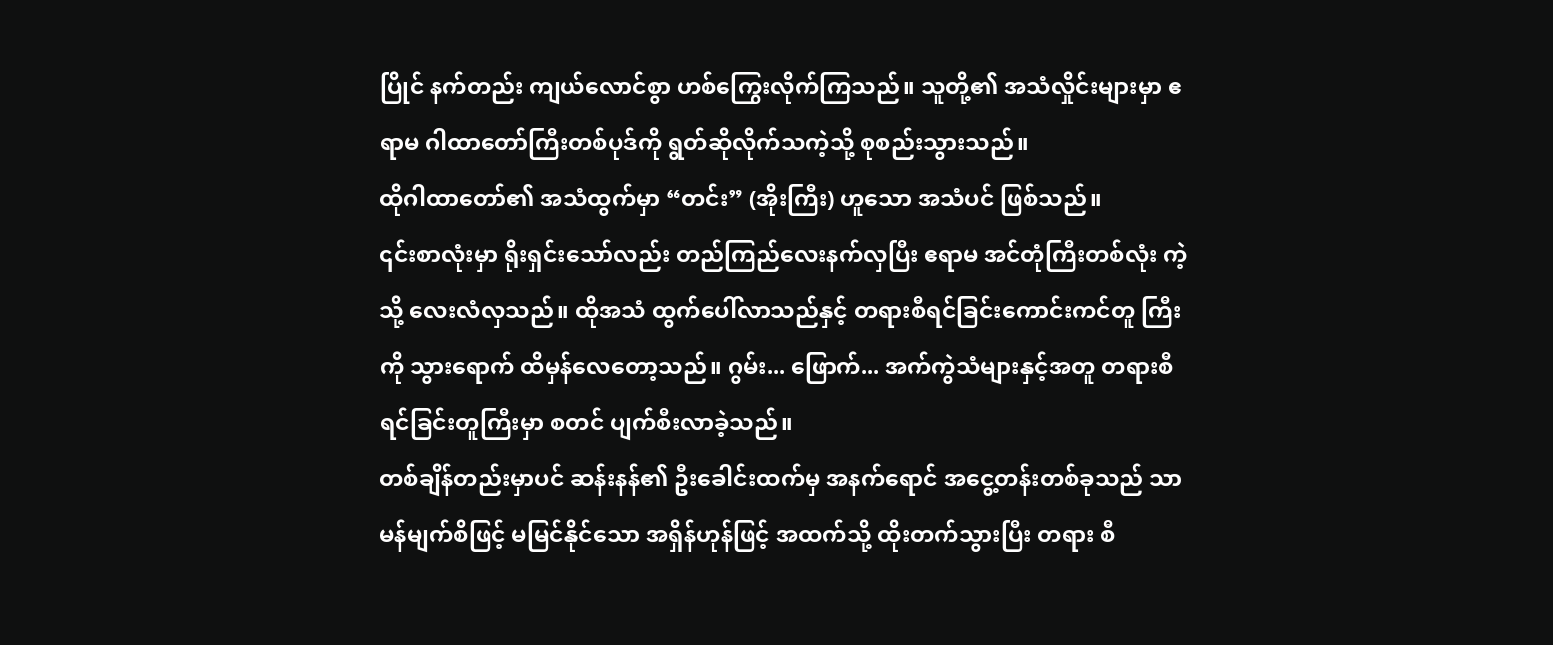ပြိုင် နက်တည်း ကျယ်လောင်စွာ ဟစ်ကြွေးလိုက်ကြသည်။ သူတို့၏ အသံလှိုင်းများမှာ ဧရာမ ဂါထာတော်ကြီးတစ်ပုဒ်ကို ရွတ်ဆိုလိုက်သကဲ့သို့ စုစည်းသွားသည်။
ထိုဂါထာတော်၏ အသံထွက်မှာ “တင်း” (အိုးကြီး) ဟူသော အသံပင် ဖြစ်သည်။
၎င်းစာလုံးမှာ ရိုးရှင်းသော်လည်း တည်ကြည်လေးနက်လှပြီး ဧရာမ အင်တုံကြီးတစ်လုံး ကဲ့သို့ လေးလံလှသည်။ ထိုအသံ ထွက်ပေါ်လာသည်နှင့် တရားစီရင်ခြင်းကောင်းကင်တူ ကြီးကို သွားရောက် ထိမှန်လေတော့သည်။ ဂွမ်း... ဖြောက်... အက်ကွဲသံများနှင့်အတူ တရားစီရင်ခြင်းတူကြီးမှာ စတင် ပျက်စီးလာခဲ့သည်။
တစ်ချိန်တည်းမှာပင် ဆန်းနန်၏ ဦးခေါင်းထက်မှ အနက်ရောင် အငွေ့တန်းတစ်ခုသည် သာမန်မျက်စိဖြင့် မမြင်နိုင်သော အရှိန်ဟုန်ဖြင့် အထက်သို့ ထိုးတက်သွားပြီး တရား စီ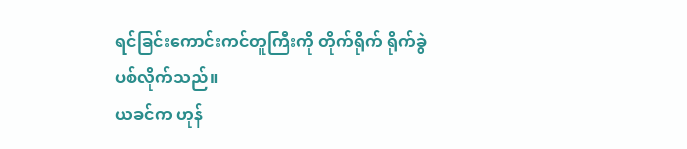ရင်ခြင်းကောင်းကင်တူကြီးကို တိုက်ရိုက် ရိုက်ခွဲပစ်လိုက်သည်။
ယခင်က ဟုန်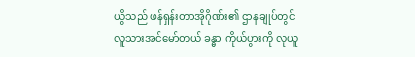ယွိသည် ဖန်ရှန်းတာအိုဂိုဏ်း၏ ဌာနချုပ်တွင် လူသားအင်မော်တယ် ခန္ဓာ ကိုယ်ပွားကို လုယူ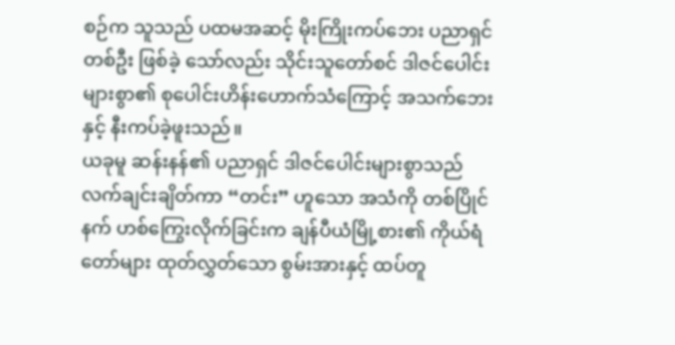စဉ်က သူသည် ပထမအဆင့် မိုးကြိုးကပ်ဘေး ပညာရှင်တစ်ဦး ဖြစ်ခဲ့ သော်လည်း သိုင်းသူတော်စင် ဒါဇင်ပေါင်းများစွာ၏ စုပေါင်းဟိန်းဟောက်သံကြောင့် အသက်ဘေးနှင့် နီးကပ်ခဲ့ဖူးသည်။
ယခုမူ ဆန်းနန်၏ ပညာရှင် ဒါဇင်ပေါင်းများစွာသည် လက်ချင်းချိတ်ကာ “တင်း” ဟူသော အသံကို တစ်ပြိုင်နက် ဟစ်ကြွေးလိုက်ခြင်းက ချန်ပီယံမြို့စား၏ ကိုယ်ရံတော်များ ထုတ်လွှတ်သော စွမ်းအားနှင့် ထပ်တူ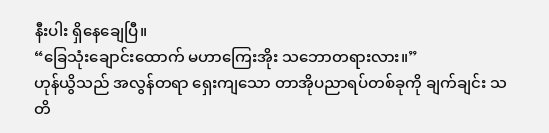နီးပါး ရှိနေချေပြီ။
“ခြေသုံးချောင်းထောက် မဟာကြေးအိုး သဘောတရားလား။”
ဟုန်ယွိသည် အလွန်တရာ ရှေးကျသော တာအိုပညာရပ်တစ်ခုကို ချက်ချင်း သတိ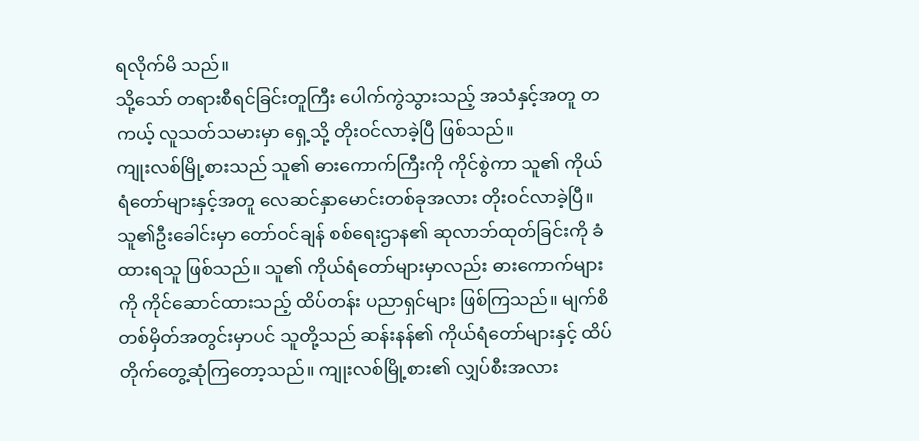ရလိုက်မိ သည်။
သို့သော် တရားစီရင်ခြင်းတူကြီး ပေါက်ကွဲသွားသည့် အသံနှင့်အတူ တကယ့် လူသတ်သမားမှာ ရှေ့သို့ တိုးဝင်လာခဲ့ပြီ ဖြစ်သည်။
ကျုးလစ်မြို့စားသည် သူ၏ ဓားကောက်ကြီးကို ကိုင်စွဲကာ သူ၏ ကိုယ်ရံတော်များနှင့်အတူ လေဆင်နှာမောင်းတစ်ခုအလား တိုးဝင်လာခဲ့ပြီ။
သူ၏ဦးခေါင်းမှာ တော်ဝင်ချန် စစ်ရေးဌာန၏ ဆုလာဘ်ထုတ်ခြင်းကို ခံထားရသူ ဖြစ်သည်။ သူ၏ ကိုယ်ရံတော်များမှာလည်း ဓားကောက်များကို ကိုင်ဆောင်ထားသည့် ထိပ်တန်း ပညာရှင်များ ဖြစ်ကြသည်။ မျက်စိတစ်မှိတ်အတွင်းမှာပင် သူတို့သည် ဆန်းနန်၏ ကိုယ်ရံတော်များနှင့် ထိပ်တိုက်တွေ့ဆုံကြတော့သည်။ ကျုးလစ်မြို့စား၏ လျှပ်စီးအလား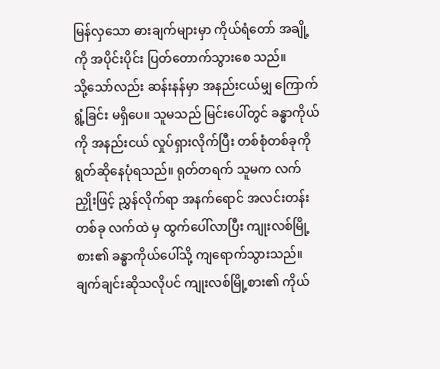မြန်လှသော ဓားချက်များမှာ ကိုယ်ရံတော် အချို့ကို အပိုင်းပိုင်း ပြတ်တောက်သွားစေ သည်။
သို့သော်လည်း ဆန်းနန်မှာ အနည်းငယ်မျှ ကြောက်ရွံ့ခြင်း မရှိပေ။ သူမသည် မြင်းပေါ်တွင် ခန္ဓာကိုယ်ကို အနည်းငယ် လှုပ်ရှားလိုက်ပြီး တစ်စုံတစ်ခုကို ရွတ်ဆိုနေပုံရသည်။ ရုတ်တရက် သူမက လက်ညှိုးဖြင့် ညွှန်လိုက်ရာ အနက်ရောင် အလင်းတန်းတစ်ခု လက်ထဲ မှ ထွက်ပေါ်လာပြီး ကျုးလစ်မြို့စား၏ ခန္ဓာကိုယ်ပေါ်သို့ ကျရောက်သွားသည်။
ချက်ချင်းဆိုသလိုပင် ကျုးလစ်မြို့စား၏ ကိုယ်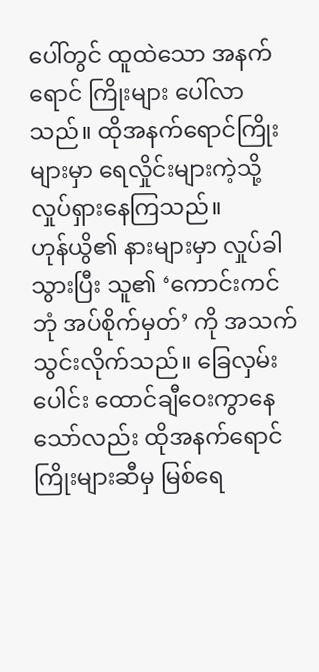ပေါ်တွင် ထူထဲသော အနက်ရောင် ကြိုးများ ပေါ်လာသည်။ ထိုအနက်ရောင်ကြိုးများမှာ ရေလှိုင်းများကဲ့သို့ လှုပ်ရှားနေကြသည်။
ဟုန်ယွိ၏ နားများမှာ လှုပ်ခါသွားပြီး သူ၏ ‘ကောင်းကင်ဘုံ အပ်စိုက်မှတ်’ ကို အသက် သွင်းလိုက်သည်။ ခြေလှမ်းပေါင်း ထောင်ချီဝေးကွာနေသော်လည်း ထိုအနက်ရောင် ကြိုးများဆီမှ မြစ်ရေ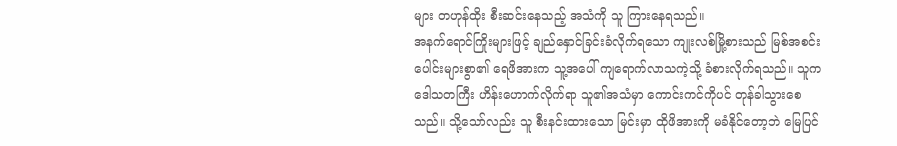များ တဟုန်ထိုး စီးဆင်းနေသည့် အသံကို သူ ကြားနေရသည်။
အနက်ရောင်ကြိုးများဖြင့် ချည်နှောင်ခြင်းခံလိုက်ရသော ကျုးလစ်မြို့စားသည် မြစ်အစင်း ပေါင်းများစွာ၏ ရေဖိအားက သူ့အပေါ် ကျရောက်လာသကဲ့သို့ ခံစားလိုက်ရသည်။ သူက ဒေါသတကြီး ဟိန်းဟောက်လိုက်ရာ သူ၏အသံမှာ ကောင်းကင်ကိုပင် တုန်ခါသွားစေ သည်။ သို့သော်လည်း သူ စီးနင်းထားသော မြင်းမှာ ထိုဖိအားကို မခံနိုင်တော့ဘဲ မြေပြင်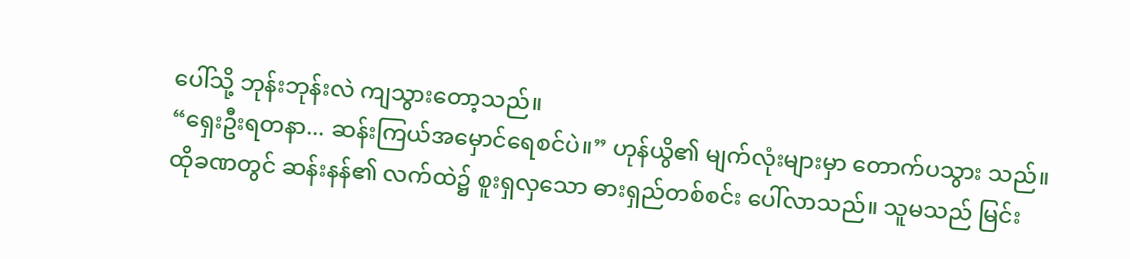ပေါ်သို့ ဘုန်းဘုန်းလဲ ကျသွားတော့သည်။
“ရှေးဦးရတနာ... ဆန်းကြယ်အမှောင်ရေစင်ပဲ။” ဟုန်ယွိ၏ မျက်လုံးများမှာ တောက်ပသွား သည်။
ထိုခဏတွင် ဆန်းနန်၏ လက်ထဲ၌ စူးရှလှသော ဓားရှည်တစ်စင်း ပေါ်လာသည်။ သူမသည် မြင်း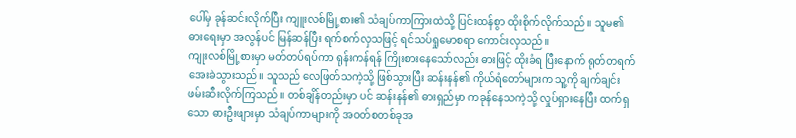ပေါ်မှ ခုန်ဆင်းလိုက်ပြီး ကျူးလစ်မြို့စား၏ သံချပ်ကာကြားထဲသို့ ပြင်းထန်စွာ ထိုးစိုက်လိုက်သည်။ သူမ၏ ဓားရေးမှာ အလွန်ပင် မြန်ဆန်ပြီး ရက်စက်လှသဖြင့် ရင်သပ်ရှုမောစရာ ကောင်းလှသည်။
ကျုးလစ်မြို့စားမှာ မတ်တပ်ရပ်ကာ ရုန်းကန်ရန် ကြိုးစားနေသော်လည်း ဓားဖြင့် ထိုးခံရ ပြီးနောက် ရုတ်တရက် အေးခဲသွားသည်။ သူသည် လေဖြတ်သကဲ့သို့ ဖြစ်သွားပြီး ဆန်းနန်၏ ကိုယ်ရံတော်များက သူ့ကို ချက်ချင်း ဖမ်းဆီးလိုက်ကြသည်။ တစ်ချိန်တည်းမှာ ပင် ဆန်းနန်၏ ဓားရှည်မှာ ကခုန်နေသကဲ့သို့ လှုပ်ရှားနေပြီး ထက်ရှသော ဓားဦးဖျားမှာ သံချပ်ကာများကို အဝတ်စတစ်ခုအ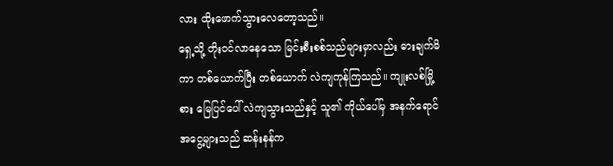လား ထိုးဖောက်သွားလေတော့သည်။
ရှေ့သို့ တိုးဝင်လာနေသော မြင်းစီးစစ်သည်များမှာလည်း ဓားချက်မိကာ တစ်ယောက်ပြီး တစ်ယောက် လဲကျကုန်ကြသည်။ ကျုးလစ်မြို့စား မြေပြင်ပေါ် လဲကျသွားသည်နှင့် သူ၏ ကိုယ်ပေါ်မှ အနက်ရောင် အငွေ့များသည် ဆန်းနန်က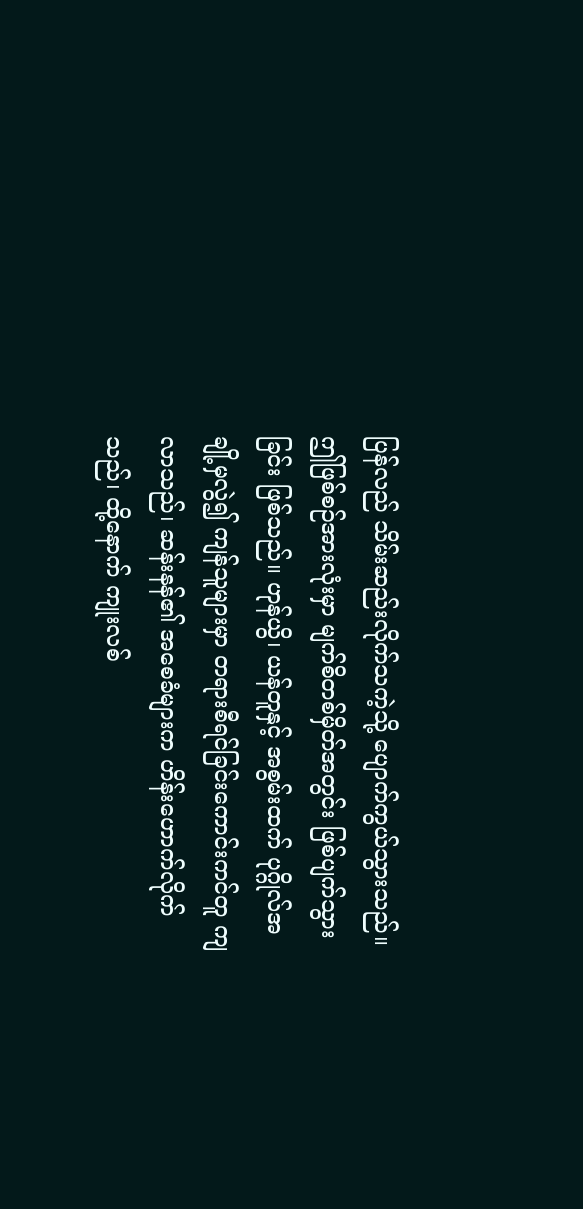ပြန်လည် သိမ်းဆည်းလိုက်သကဲ့သို့ ပျောက်ကွယ်သွားသည်။
ဤဖြစ်စဉ်အားလုံးမှာ မျက်စိတစ်မှိတ်အတွင်း ဖြစ်ပျက်သွားခြင်း ဖြစ်သည်။ ဟုန်ယွိ၊ ယန်တူနှင့် အစွမ်းထက် ပုဂ္ဂိုလ်အချို့မှလွဲ၍ ကျန်သူများမှာ တရားစီရင်ခြင်းကောင်းကင်တူ ကျလာသည်၊ ဆန်းနန်၏ အစေခံများက ဟိန်းဟောက်လိုက်သည်၊ ထို့နောက် ကျုးလစ်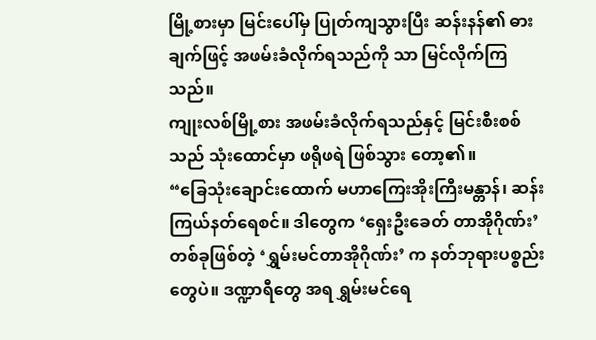မြို့စားမှာ မြင်းပေါ်မှ ပြုတ်ကျသွားပြီး ဆန်းနန်၏ ဓားချက်ဖြင့် အဖမ်းခံလိုက်ရသည်ကို သာ မြင်လိုက်ကြသည်။
ကျုးလစ်မြို့စား အဖမ်းခံလိုက်ရသည်နှင့် မြင်းစီးစစ်သည် သုံးထောင်မှာ ဖရိုဖရဲ ဖြစ်သွား တော့၏။
“ခြေသုံးချောင်းထောက် မဟာကြေးအိုးကြီးမန္တာန်၊ ဆန်းကြယ်နတ်ရေစင်။ ဒါတွေက ‘ရှေးဦးခေတ် တာအိုဂိုဏ်း’တစ်ခုဖြစ်တဲ့ ‘ရွှမ်းမင်တာအိုဂိုဏ်း’ က နတ်ဘုရားပစ္စည်းတွေပဲ။ ဒဏ္ဍာရီတွေ အရ ရွှမ်းမင်ရေ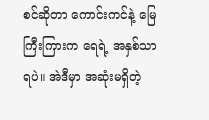စင်ဆိုတာ ကောင်းကင်နဲ့ မြေကြီးကြားက ရေရဲ့ အနှစ်သာရပဲ။ အဲဒီမှာ အဆုံးမရှိတဲ့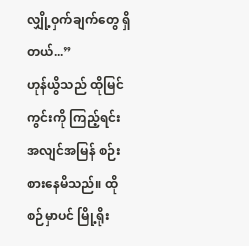လျှို့ဝှက်ချက်တွေ ရှိတယ်...”
ဟုန်ယွိသည် ထိုမြင်ကွင်းကို ကြည့်ရင်း အလျင်အမြန် စဉ်းစားနေမိသည်။ ထိုစဉ်မှာပင် မြို့ရိုး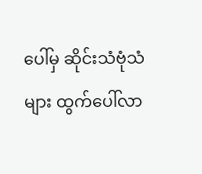ပေါ်မှ ဆိုင်းသံဗုံသံများ ထွက်ပေါ်လာ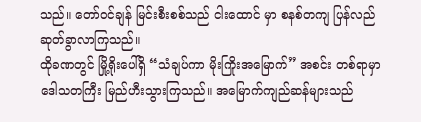သည်။ တော်ဝင်ချန် မြင်းစီးစစ်သည် ငါးထောင် မှာ စနစ်တကျ ပြန်လည် ဆုတ်ခွာလာကြသည်။
ထိုခဏတွင် မြို့ရိုးပေါ်ရှိ “သံချပ်ကာ မိုးကြိုးအမြောက်” အစင်း တစ်ရာမှာ ဒေါသတကြီး မြည်ဟီးသွားကြသည်။ အမြောက်ကျည်ဆန်များသည်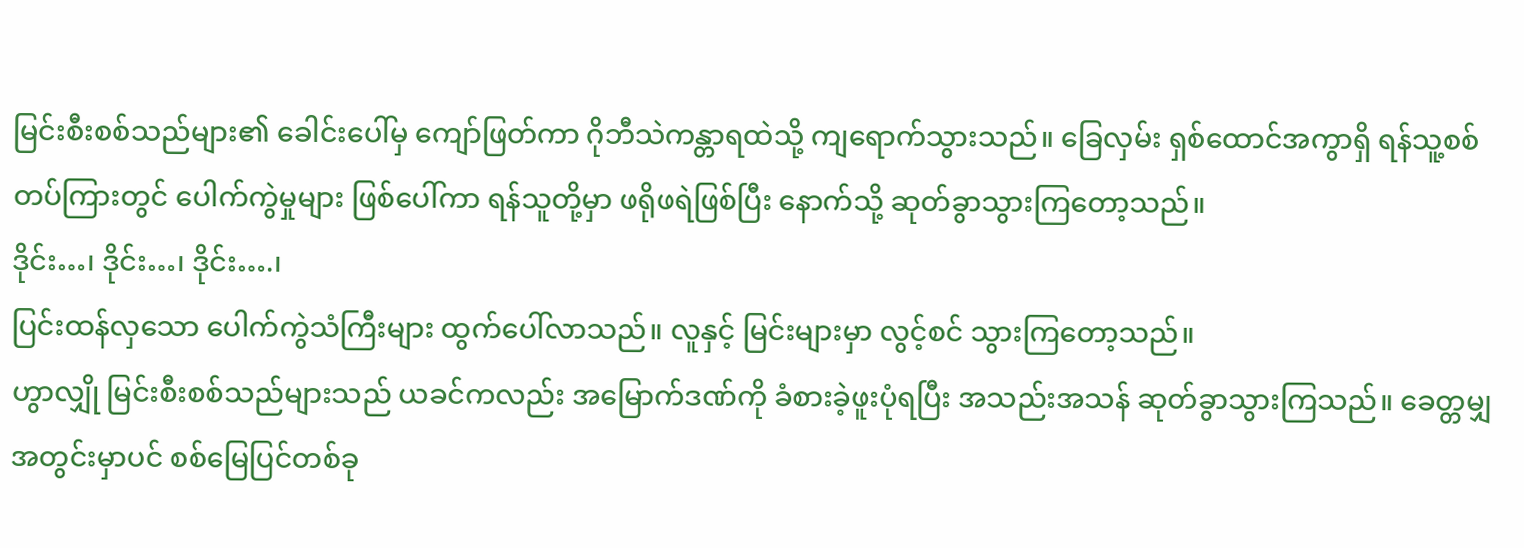မြင်းစီးစစ်သည်များ၏ ခေါင်းပေါ်မှ ကျော်ဖြတ်ကာ ဂိုဘီသဲကန္တာရထဲသို့ ကျရောက်သွားသည်။ ခြေလှမ်း ရှစ်ထောင်အကွာရှိ ရန်သူ့စစ်တပ်ကြားတွင် ပေါက်ကွဲမှုများ ဖြစ်ပေါ်ကာ ရန်သူတို့မှာ ဖရိုဖရဲဖြစ်ပြီး နောက်သို့ ဆုတ်ခွာသွားကြတော့သည်။
ဒိုင်း…၊ ဒိုင်း…၊ ဒိုင်း….၊
ပြင်းထန်လှသော ပေါက်ကွဲသံကြီးများ ထွက်ပေါ်လာသည်။ လူနှင့် မြင်းများမှာ လွင့်စင် သွားကြတော့သည်။
ဟွာလျှို မြင်းစီးစစ်သည်များသည် ယခင်ကလည်း အမြောက်ဒဏ်ကို ခံစားခဲ့ဖူးပုံရပြီး အသည်းအသန် ဆုတ်ခွာသွားကြသည်။ ခေတ္တမျှအတွင်းမှာပင် စစ်မြေပြင်တစ်ခု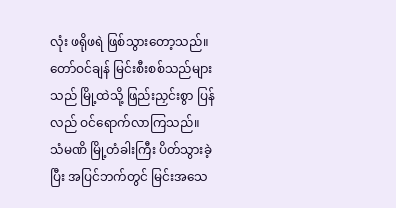လုံး ဖရိုဖရဲ ဖြစ်သွားတော့သည်။ တော်ဝင်ချန် မြင်းစီးစစ်သည်များသည် မြို့ထဲသို့ ဖြည်းညှင်းစွာ ပြန်လည် ဝင်ရောက်လာကြသည်။
သံမဏိ မြို့တံခါးကြီး ပိတ်သွားခဲ့ပြီး အပြင်ဘက်တွင် မြင်းအသေ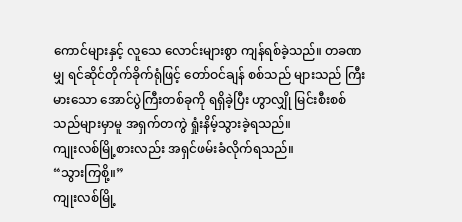ကောင်များနှင့် လူသေ လောင်းများစွာ ကျန်ရစ်ခဲ့သည်။ တခဏမျှ ရင်ဆိုင်တိုက်ခိုက်ရုံဖြင့် တော်ဝင်ချန် စစ်သည် များသည် ကြီးမားသော အောင်ပွဲကြီးတစ်ခုကို ရရှိခဲ့ပြီး ဟွာလျှို မြင်းစီးစစ်သည်များမှာမူ အရှက်တကွဲ ရှုံးနိမ့်သွားခဲ့ရသည်။
ကျုးလစ်မြို့စားလည်း အရှင်ဖမ်းခံလိုက်ရသည်။
“သွားကြစို့။”
ကျုးလစ်မြို့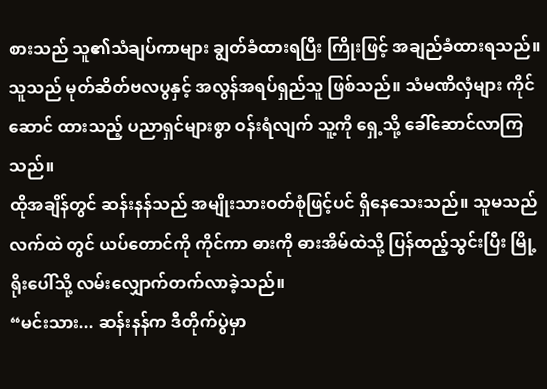စားသည် သူ၏သံချပ်ကာများ ချွတ်ခံထားရပြီး ကြိုးဖြင့် အချည်ခံထားရသည်။ သူသည် မုတ်ဆိတ်ဗလပွနှင့် အလွန်အရပ်ရှည်သူ ဖြစ်သည်။ သံမဏိလှံများ ကိုင်ဆောင် ထားသည့် ပညာရှင်များစွာ ဝန်းရံလျက် သူ့ကို ရှေ့သို့ ခေါ်ဆောင်လာကြသည်။
ထိုအချိန်တွင် ဆန်းနန်သည် အမျိုးသားဝတ်စုံဖြင့်ပင် ရှိနေသေးသည်။ သူမသည် လက်ထဲ တွင် ယပ်တောင်ကို ကိုင်ကာ ဓားကို ဓားအိမ်ထဲသို့ ပြန်ထည့်သွင်းပြီး မြို့ရိုးပေါ်သို့ လမ်းလျှောက်တက်လာခဲ့သည်။
“မင်းသား... ဆန်းနန်က ဒီတိုက်ပွဲမှာ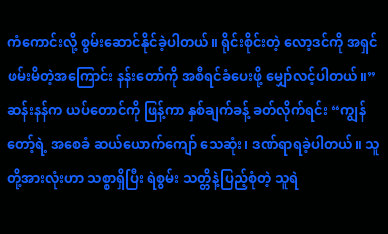ကံကောင်းလို့ စွမ်းဆောင်နိုင်ခဲ့ပါတယ်။ ရိုင်းစိုင်းတဲ့ လော့ဒင်ကို အရှင်ဖမ်းမိတဲ့အကြောင်း နန်းတော်ကို အစီရင်ခံပေးဖို့ မျှော်လင့်ပါတယ်။” ဆန်းနန်က ယပ်တောင်ကို ဖြန့်ကာ နှစ်ချက်ခန့် ခတ်လိုက်ရင်း “ကျွန်တော့်ရဲ့ အစေခံ ဆယ်ယောက်ကျော် သေဆုံး၊ ဒဏ်ရာရခဲ့ပါတယ်။ သူတို့အားလုံးဟာ သစ္စာရှိပြီး ရဲစွမ်း သတ္တိနဲ့ပြည့်စုံတဲ့ သူရဲ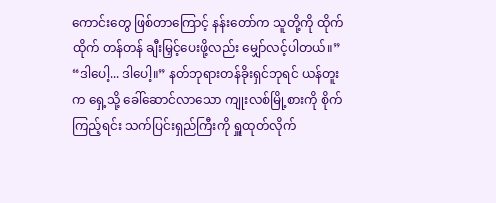ကောင်းတွေ ဖြစ်တာကြောင့် နန်းတော်က သူတို့ကို ထိုက်ထိုက် တန်တန် ချီးမြှင့်ပေးဖို့လည်း မျှော်လင့်ပါတယ်။”
“ဒါပေါ့... ဒါပေါ့။” နတ်ဘုရားတန်ခိုးရှင်ဘုရင် ယန်တူးက ရှေ့သို့ ခေါ်ဆောင်လာသော ကျုးလစ်မြို့စားကို စိုက်ကြည့်ရင်း သက်ပြင်းရှည်ကြီးကို ရှူထုတ်လိုက်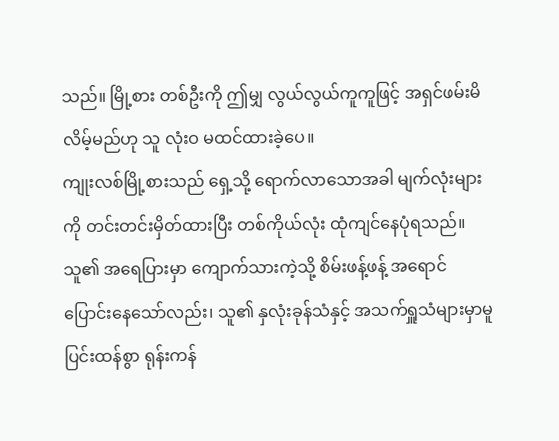သည်။ မြို့စား တစ်ဦးကို ဤမျှ လွယ်လွယ်ကူကူဖြင့် အရှင်ဖမ်းမိလိမ့်မည်ဟု သူ လုံးဝ မထင်ထားခဲ့ပေ။
ကျုးလစ်မြို့စားသည် ရှေ့သို့ ရောက်လာသောအခါ မျက်လုံးများကို တင်းတင်းမှိတ်ထားပြီး တစ်ကိုယ်လုံး ထုံကျင်နေပုံရသည်။ သူ၏ အရေပြားမှာ ကျောက်သားကဲ့သို့ စိမ်းဖန့်ဖန့် အရောင်ပြောင်းနေသော်လည်း၊ သူ၏ နှလုံးခုန်သံနှင့် အသက်ရှူသံများမှာမူ ပြင်းထန်စွာ ရုန်းကန်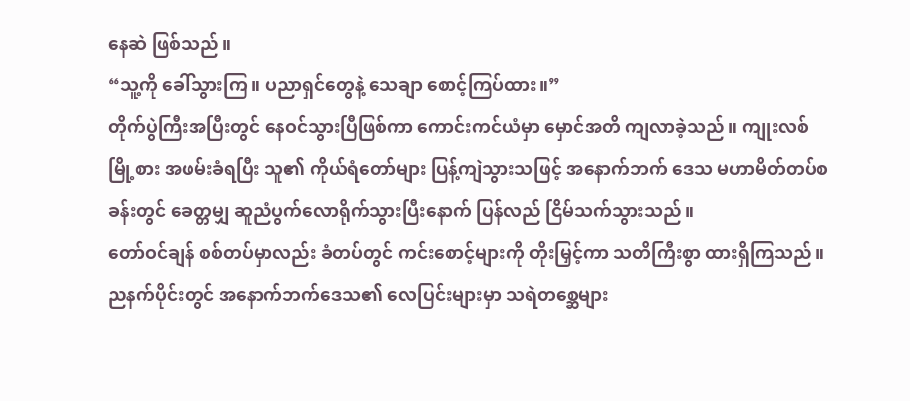နေဆဲ ဖြစ်သည်။
“သူ့ကို ခေါ်သွားကြ။ ပညာရှင်တွေနဲ့ သေချာ စောင့်ကြပ်ထား။”
တိုက်ပွဲကြီးအပြီးတွင် နေဝင်သွားပြီဖြစ်ကာ ကောင်းကင်ယံမှာ မှောင်အတိ ကျလာခဲ့သည်။ ကျုးလစ်မြို့စား အဖမ်းခံရပြီး သူ၏ ကိုယ်ရံတော်များ ပြန့်ကျဲသွားသဖြင့် အနောက်ဘက် ဒေသ မဟာမိတ်တပ်စခန်းတွင် ခေတ္တမျှ ဆူညံပွက်လောရိုက်သွားပြီးနောက် ပြန်လည် ငြိမ်သက်သွားသည်။
တော်ဝင်ချန် စစ်တပ်မှာလည်း ခံတပ်တွင် ကင်းစောင့်များကို တိုးမြှင့်ကာ သတိကြီးစွာ ထားရှိကြသည်။
ညနက်ပိုင်းတွင် အနောက်ဘက်ဒေသ၏ လေပြင်းများမှာ သရဲတစ္ဆေများ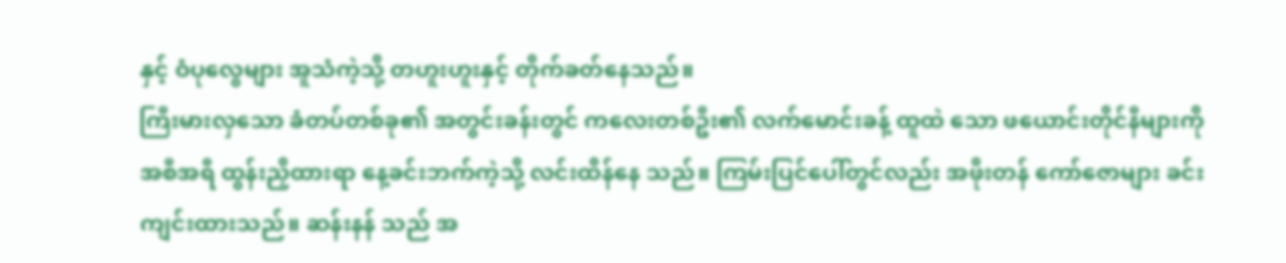နှင့် ဝံပုလွေများ အူသံကဲ့သို့ တဟူးဟူးနှင့် တိုက်ခတ်နေသည်။
ကြီးမားလှသော ခံတပ်တစ်ခု၏ အတွင်းခန်းတွင် ကလေးတစ်ဦး၏ လက်မောင်းခန့် ထူထဲ သော ဖယောင်းတိုင်နီများကို အစီအရီ ထွန်းညှိထားရာ နေ့ခင်းဘက်ကဲ့သို့ လင်းထိန်နေ သည်။ ကြမ်းပြင်ပေါ်တွင်လည်း အဖိုးတန် ကော်ဇောများ ခင်းကျင်းထားသည်။ ဆန်းနန် သည် အ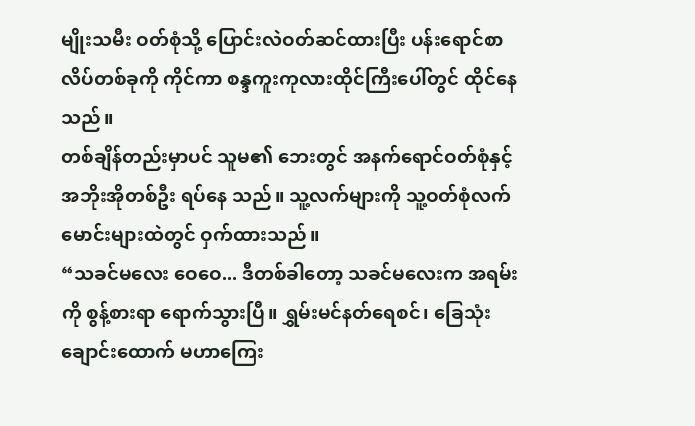မျိုးသမီး ဝတ်စုံသို့ ပြောင်းလဲဝတ်ဆင်ထားပြီး ပန်းရောင်စာလိပ်တစ်ခုကို ကိုင်ကာ စန္ဒကူးကုလားထိုင်ကြီးပေါ်တွင် ထိုင်နေသည်။
တစ်ချိန်တည်းမှာပင် သူမ၏ ဘေးတွင် အနက်ရောင်ဝတ်စုံနှင့် အဘိုးအိုတစ်ဦး ရပ်နေ သည်။ သူ့လက်များကို သူ့ဝတ်စုံလက်မောင်းများထဲတွင် ဝှက်ထားသည်။
“သခင်မလေး ဝေဝေ... ဒီတစ်ခါတော့ သခင်မလေးက အရမ်းကို စွန့်စားရာ ရောက်သွားပြီ။ ရွှမ်းမင်နတ်ရေစင်၊ ခြေသုံးချောင်းထောက် မဟာကြေး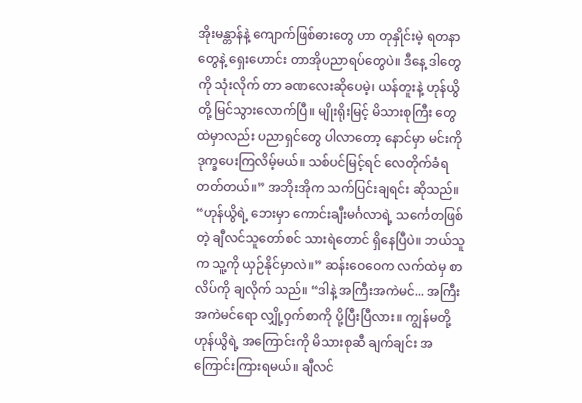အိုးမန္တာန်နဲ့ ကျောက်ဖြစ်ဓားတွေ ဟာ တုနှိုင်းမဲ့ ရတနာတွေနဲ့ ရှေးဟောင်း တာအိုပညာရပ်တွေပဲ။ ဒီနေ့ ဒါတွေကို သုံးလိုက် တာ ခဏလေးဆိုပေမဲ့၊ ယန်တူးနဲ့ ဟုန်ယွိတို့ မြင်သွားလောက်ပြီ။ မျိုးရိုးမြင့် မိသားစုကြီး တွေထဲမှာလည်း ပညာရှင်တွေ ပါလာတော့ နောင်မှာ မင်းကို ဒုက္ခပေးကြလိမ့်မယ်။ သစ်ပင်မြင့်ရင် လေတိုက်ခံရတတ်တယ်။” အဘိုးအိုက သက်ပြင်းချရင်း ဆိုသည်။
“ဟုန်ယွိရဲ့ ဘေးမှာ ကောင်းချီးမင်္ဂလာရဲ့ သင်္ကေတဖြစ်တဲ့ ချီလင်သူတော်စင် သားရဲတောင် ရှိနေပြီပဲ။ ဘယ်သူက သူ့ကို ယှဉ်နိုင်မှာလဲ။” ဆန်းဝေဝေက လက်ထဲမှ စာလိပ်ကို ချလိုက် သည်။ “ဒါနဲ့ အကြီးအကဲမင်... အကြီးအကဲမင်ရော လျှို့ဝှက်စာကို ပို့ပြီးပြီလား။ ကျွန်မတို့ ဟုန်ယွိရဲ့ အကြောင်းကို မိသားစုဆီ ချက်ချင်း အကြောင်းကြားရမယ်။ ချီလင်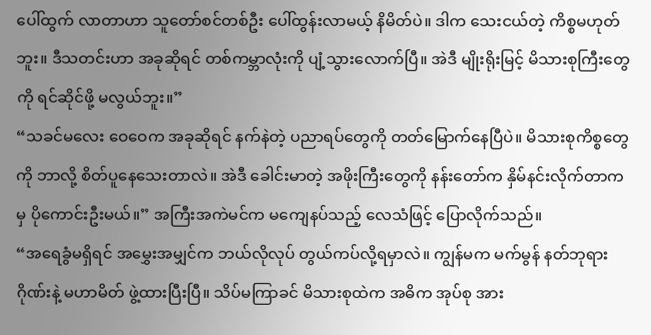ပေါ်ထွက် လာတာဟာ သူတော်စင်တစ်ဦး ပေါ်ထွန်းလာမယ့် နိမိတ်ပဲ။ ဒါက သေးငယ်တဲ့ ကိစ္စမဟုတ် ဘူး။ ဒီသတင်းဟာ အခုဆိုရင် တစ်ကမ္ဘာလုံးကို ပျံ့သွားလောက်ပြီ။ အဲဒီ မျိုးရိုးမြင့် မိသားစုကြီးတွေကို ရင်ဆိုင်ဖို့ မလွယ်ဘူး။”
“သခင်မလေး ဝေဝေက အခုဆိုရင် နက်နဲတဲ့ ပညာရပ်တွေကို တတ်မြောက်နေပြီပဲ။ မိသားစုကိစ္စတွေကို ဘာလို့ စိတ်ပူနေသေးတာလဲ။ အဲဒီ ခေါင်းမာတဲ့ အဖိုးကြီးတွေကို နန်းတော်က နှိမ်နင်းလိုက်တာကမှ ပိုကောင်းဦးမယ်။” အကြီးအကဲမင်က မကျေနပ်သည့် လေသံဖြင့် ပြောလိုက်သည်။
“အရေခွံမရှိရင် အမွှေးအမျှင်က ဘယ်လိုလုပ် တွယ်ကပ်လို့ရမှာလဲ။ ကျွန်မက မက်မွန် နတ်ဘုရားဂိုဏ်းနဲ့ မဟာမိတ် ဖွဲ့ထားပြီးပြီ။ သိပ်မကြာခင် မိသားစုထဲက အဓိက အုပ်စု အား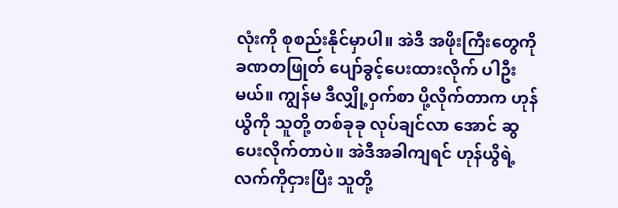လုံးကို စုစည်းနိုင်မှာပါ။ အဲဒီ အဖိုးကြီးတွေကို ခဏတဖြုတ် ပျော်ခွင့်ပေးထားလိုက် ပါဦးမယ်။ ကျွန်မ ဒီလျှို့ဝှက်စာ ပို့လိုက်တာက ဟုန်ယွိကို သူတို့ တစ်ခုခု လုပ်ချင်လာ အောင် ဆွပေးလိုက်တာပဲ။ အဲဒီအခါကျရင် ဟုန်ယွိရဲ့ လက်ကိုငှားပြီး သူတို့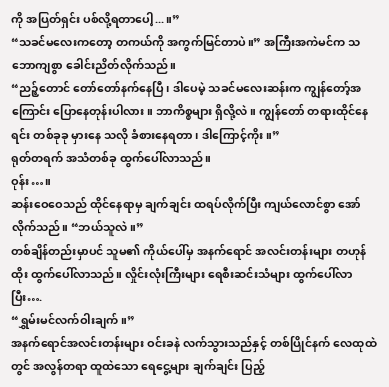ကို အပြတ်ရှင်း ပစ်လို့ရတာပေါ့...။”
“သခင်မလေးကတော့ တကယ်ကို အကွက်မြင်တာပဲ။” အကြီးအကဲမင်က သဘောကျစွာ ခေါင်းညိတ်လိုက်သည်။
“ညဉ့်တောင် တော်တော်နက်နေပြီ၊ ဒါပေမဲ့ သခင်မလေးဆန်းက ကျွန်တော့်အကြောင်း ပြောနေတုန်းပါလား။ ဘာကိစ္စများ ရှိလို့လဲ။ ကျွန်တော် တရားထိုင်နေရင်း တစ်ခုခု မှားနေ သလို ခံစားနေရတာ၊ ဒါကြောင့်ကိုး။”
ရုတ်တရက် အသံတစ်ခု ထွက်ပေါ်လာသည်။
ဝုန်း…။
ဆန်းဝေဝေသည် ထိုင်နေရာမှ ချက်ချင်း ထရပ်လိုက်ပြီး ကျယ်လောင်စွာ အော်လိုက်သည်။ “ဘယ်သူလဲ။”
တစ်ချိန်တည်းမှာပင် သူမ၏ ကိုယ်ပေါ်မှ အနက်ရောင် အလင်းတန်းများ တဟုန်ထိုး ထွက်ပေါ်လာသည်။ လှိုင်းလုံးကြီးများ ရေစီးဆင်းသံများ ထွက်ပေါ်လာပြီး….
“ရွှမ်းမင်လက်ဝါးချက်။”
အနက်ရောင်အလင်းတန်းများ ဝင်းခနဲ လက်သွားသည်နှင့် တစ်ပြိုင်နက် လေထုထဲတွင် အလွန်တရာ ထူထဲသော ရေငွေ့များ ချက်ချင်း ပြည့်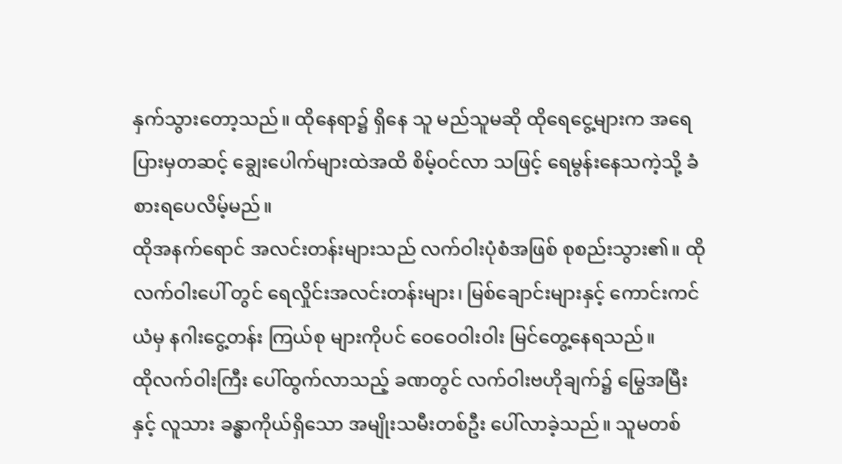နှက်သွားတော့သည်။ ထိုနေရာ၌ ရှိနေ သူ မည်သူမဆို ထိုရေငွေ့များက အရေပြားမှတဆင့် ချွေးပေါက်များထဲအထိ စိမ့်ဝင်လာ သဖြင့် ရေမွန်းနေသကဲ့သို့ ခံစားရပေလိမ့်မည်။
ထိုအနက်ရောင် အလင်းတန်းများသည် လက်ဝါးပုံစံအဖြစ် စုစည်းသွား၏။ ထိုလက်ဝါးပေါ် တွင် ရေလှိုင်းအလင်းတန်းများ၊ မြစ်ချောင်းများနှင့် ကောင်းကင်ယံမှ နဂါးငွေ့တန်း ကြယ်စု များကိုပင် ဝေဝေဝါးဝါး မြင်တွေ့နေရသည်။
ထိုလက်ဝါးကြီး ပေါ်ထွက်လာသည့် ခဏတွင် လက်ဝါးဗဟိုချက်၌ မြွေအမြီးနှင့် လူသား ခန္ဓာကိုယ်ရှိသော အမျိုးသမီးတစ်ဦး ပေါ်လာခဲ့သည်။ သူမတစ်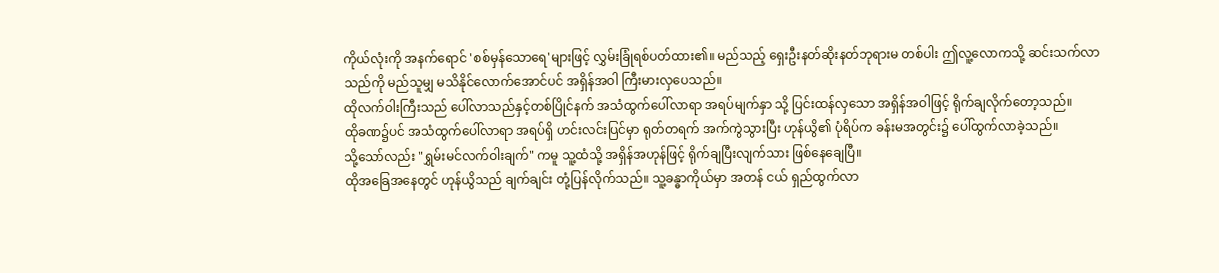ကိုယ်လုံးကို အနက်ရောင် 'စစ်မှန်သောရေ'များဖြင့် လွှမ်းခြုံရစ်ပတ်ထား၏။ မည်သည့် ရှေးဦးနတ်ဆိုးနတ်ဘုရားမ တစ်ပါး ဤလူ့လောကသို့ ဆင်းသက်လာသည်ကို မည်သူမျှ မသိနိုင်လောက်အောင်ပင် အရှိန်အဝါ ကြီးမားလှပေသည်။
ထိုလက်ဝါးကြီးသည် ပေါ်လာသည်နှင့်တစ်ပြိုင်နက် အသံထွက်ပေါ်လာရာ အရပ်မျက်နှာ သို့ ပြင်းထန်လှသော အရှိန်အဝါဖြင့် ရိုက်ချလိုက်တော့သည်။
ထိုခဏ၌ပင် အသံထွက်ပေါ်လာရာ အရပ်ရှိ ဟင်းလင်းပြင်မှာ ရုတ်တရက် အက်ကွဲသွားပြီး ဟုန်ယွိ၏ ပုံရိပ်က ခန်းမအတွင်း၌ ပေါ်ထွက်လာခဲ့သည်။
သို့သော်လည်း "ရွှမ်းမင်လက်ဝါးချက်" ကမူ သူ့ထံသို့ အရှိန်အဟုန်ဖြင့် ရိုက်ချပြီးလျက်သား ဖြစ်နေချေပြီ။
ထိုအခြေအနေတွင် ဟုန်ယွိသည် ချက်ချင်း တုံ့ပြန်လိုက်သည်။ သူ့ခန္ဓာကိုယ်မှာ အတန် ငယ် ရှည်ထွက်လာ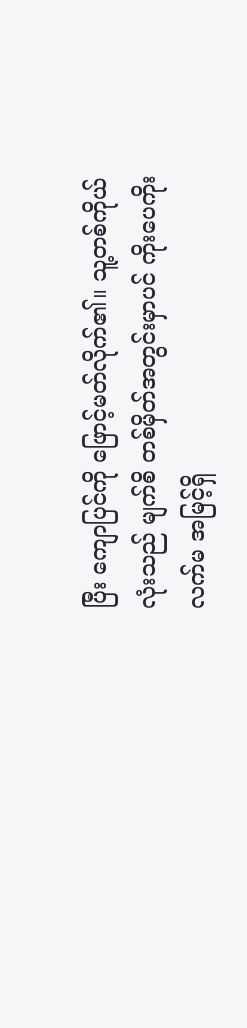ပြီး ကျောပြင်ကို ဖြောင့်မတ်လိုက်၏။ သူ့တစ်ကိုယ်လုံးသည် မျက်စိ တစ်မှိတ်အတွင်းမှာပင် ကိုးပေကိုးလက်မ အမြင့်ရှိ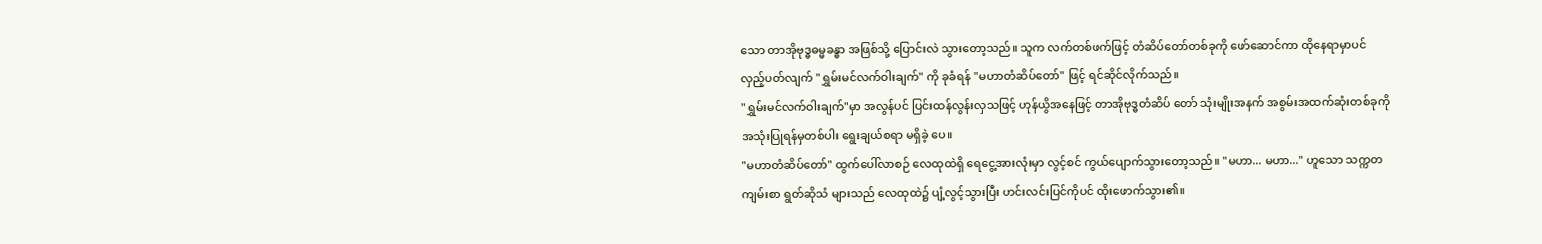သော တာအိုဗုဒ္ဓဓမ္မခန္ဓာ အဖြစ်သို့ ပြောင်းလဲ သွားတော့သည်။ သူက လက်တစ်ဖက်ဖြင့် တံဆိပ်တော်တစ်ခုကို ဖော်ဆောင်ကာ ထိုနေရာမှာပင် လှည့်ပတ်လျက် "ရွှမ်းမင်လက်ဝါးချက်" ကို ခုခံရန် "မဟာတံဆိပ်တော်" ဖြင့် ရင်ဆိုင်လိုက်သည်။
"ရွှမ်းမင်လက်ဝါးချက်"မှာ အလွန်ပင် ပြင်းထန်လွန်းလှသဖြင့် ဟုန်ယွိအနေဖြင့် တာအိုဗုဒ္ဓတံဆိပ် တော် သုံးမျိုးအနက် အစွမ်းအထက်ဆုံးတစ်ခုကို အသုံးပြုရန်မှတစ်ပါး ရွေးချယ်စရာ မရှိခဲ့ ပေ။
"မဟာတံဆိပ်တော်" ထွက်ပေါ်လာစဉ် လေထုထဲရှိ ရေငွေ့အားလုံးမှာ လွင့်စင် ကွယ်ပျောက်သွားတော့သည်။ "မဟာ... မဟာ..." ဟူသော သက္ကတကျမ်းစာ ရွတ်ဆိုသံ များသည် လေထုထဲ၌ ပျံ့လွင့်သွားပြီး ဟင်းလင်းပြင်ကိုပင် ထိုးဖောက်သွား၏။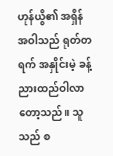ဟုန်ယွိ၏ အရှိန်အဝါသည် ရုတ်တရက် အနှိုင်းမဲ့ ခန့်ညားထည်ဝါလာတော့သည်။ သူသည် စ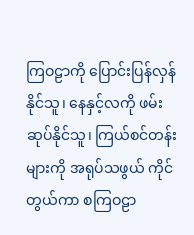ကြဝဠာကို ပြောင်းပြန်လှန်နိုင်သူ၊ နေနှင့်လကို ဖမ်းဆုပ်နိုင်သူ၊ ကြယ်စင်တန်းများကို အရုပ်သဖွယ် ကိုင်တွယ်ကာ စကြဝဠာ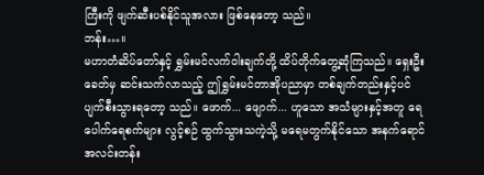ကြီးကို ဖျက်ဆီးပစ်နိုင်သူအလား ဖြစ်နေတော့ သည်။
ဘန်း…။
မဟာတံဆိပ်တော်နှင့် ရွှမ်းမင်လက်ဝါးချက်တို့ ထိပ်တိုက်တွေ့ဆုံကြသည်။ ရှေးဦးခေတ်မှ ဆင်းသက်လာသည့် ဤရွှမ်းမင်တာအိုပညာမှာ တစ်ချက်တည်းနှင့်ပင် ပျက်စီးသွားရတော့ သည်။ ဖောက်... ဖျောက်... ဟူသော အသံများနှင့်အတူ ရေပေါက်ရေစက်များ လွင့်စဉ် ထွက်သွားသကဲ့သို့ မရေမတွက်နိုင်သော အနက်ရောင်အလင်းတန်း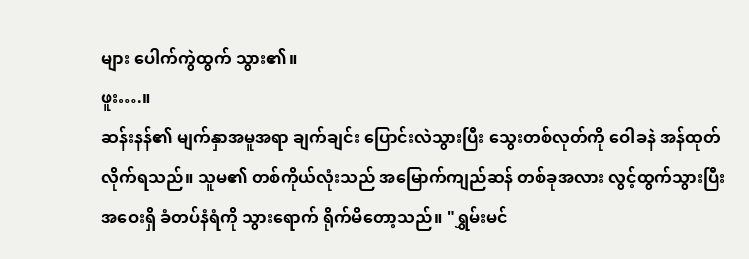များ ပေါက်ကွဲထွက် သွား၏။
ဖူး….။
ဆန်းနန်၏ မျက်နှာအမူအရာ ချက်ချင်း ပြောင်းလဲသွားပြီး သွေးတစ်လုတ်ကို ဝေါခနဲ အန်ထုတ်လိုက်ရသည်။ သူမ၏ တစ်ကိုယ်လုံးသည် အမြောက်ကျည်ဆန် တစ်ခုအလား လွင့်ထွက်သွားပြီး အဝေးရှိ ခံတပ်နံရံကို သွားရောက် ရိုက်မိတော့သည်။ "ရွှမ်းမင်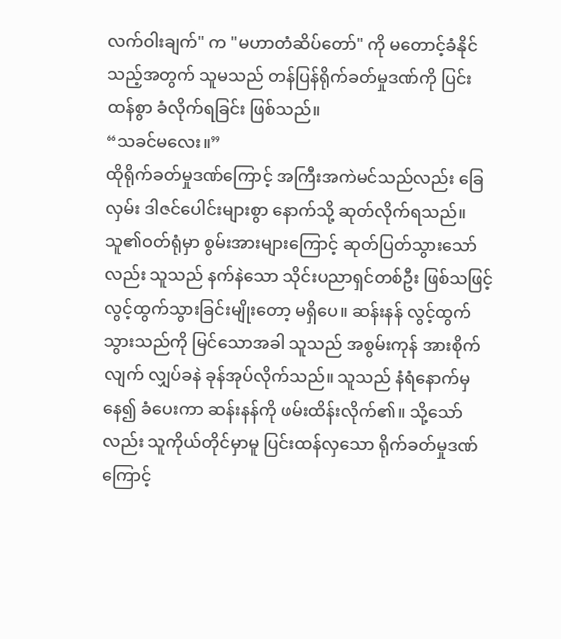လက်ဝါးချက်" က "မဟာတံဆိပ်တော်" ကို မတောင့်ခံနိုင်သည့်အတွက် သူမသည် တန်ပြန်ရိုက်ခတ်မှုဒဏ်ကို ပြင်းထန်စွာ ခံလိုက်ရခြင်း ဖြစ်သည်။
“သခင်မလေး။”
ထိုရိုက်ခတ်မှုဒဏ်ကြောင့် အကြီးအကဲမင်သည်လည်း ခြေလှမ်း ဒါဇင်ပေါင်းများစွာ နောက်သို့ ဆုတ်လိုက်ရသည်။ သူ၏ဝတ်ရုံမှာ စွမ်းအားများကြောင့် ဆုတ်ပြတ်သွားသော် လည်း သူသည် နက်နဲသော သိုင်းပညာရှင်တစ်ဦး ဖြစ်သဖြင့် လွင့်ထွက်သွားခြင်းမျိုးတော့ မရှိပေ။ ဆန်းနန် လွင့်ထွက်သွားသည်ကို မြင်သောအခါ သူသည် အစွမ်းကုန် အားစိုက် လျက် လျှပ်ခနဲ ခုန်အုပ်လိုက်သည်။ သူသည် နံရံနောက်မှနေ၍ ခံပေးကာ ဆန်းနန်ကို ဖမ်းထိန်းလိုက်၏။ သို့သော်လည်း သူကိုယ်တိုင်မှာမူ ပြင်းထန်လှသော ရိုက်ခတ်မှုဒဏ် ကြောင့်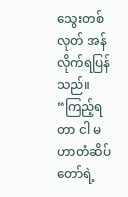သွေးတစ်လုတ် အန်လိုက်ရပြန်သည်။
“ကြည့်ရတာ ငါ မဟာတံဆိပ်တော်ရဲ့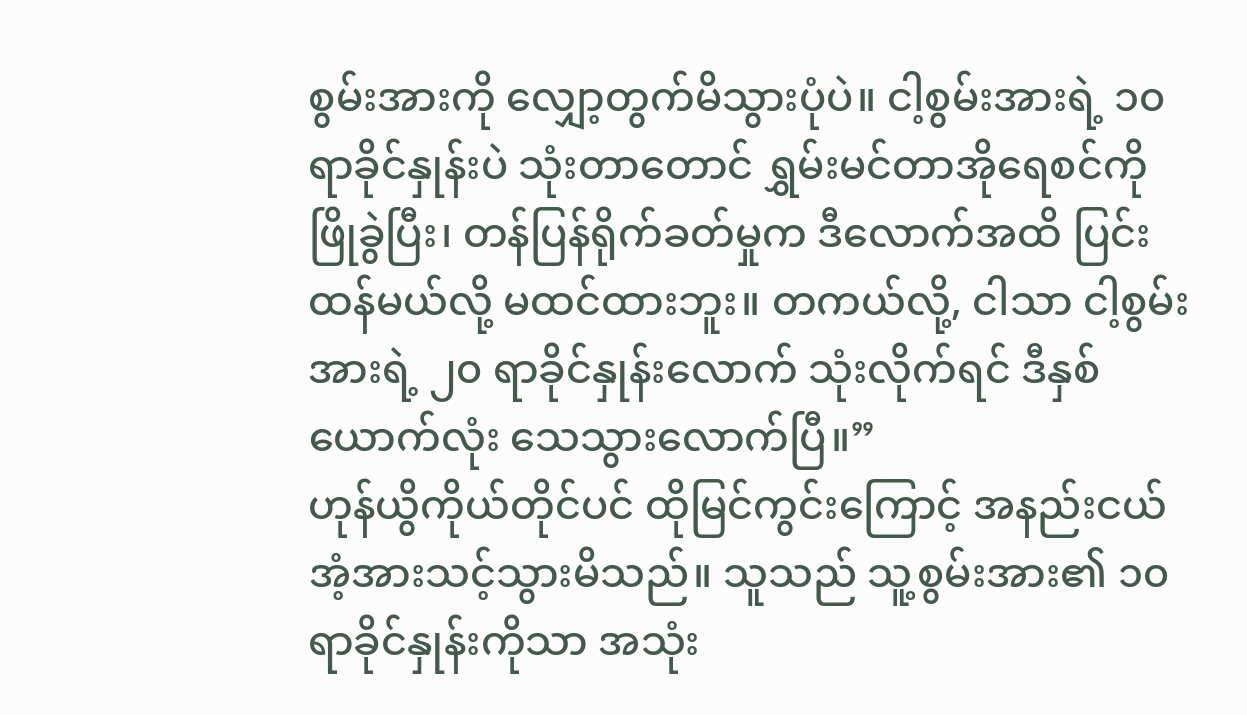စွမ်းအားကို လျှော့တွက်မိသွားပုံပဲ။ ငါ့စွမ်းအားရဲ့ ၁၀ ရာခိုင်နှုန်းပဲ သုံးတာတောင် ရွှမ်းမင်တာအိုရေစင်ကို ဖြိုခွဲပြီး၊ တန်ပြန်ရိုက်ခတ်မှုက ဒီလောက်အထိ ပြင်းထန်မယ်လို့ မထင်ထားဘူး။ တကယ်လို့, ငါသာ ငါ့စွမ်းအားရဲ့ ၂၀ ရာခိုင်နှုန်းလောက် သုံးလိုက်ရင် ဒီနှစ်ယောက်လုံး သေသွားလောက်ပြီ။”
ဟုန်ယွိကိုယ်တိုင်ပင် ထိုမြင်ကွင်းကြောင့် အနည်းငယ် အံ့အားသင့်သွားမိသည်။ သူသည် သူ့စွမ်းအား၏ ၁၀ ရာခိုင်နှုန်းကိုသာ အသုံး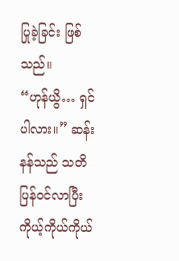ပြုခဲ့ခြင်း ဖြစ်သည်။
“ဟုန်ယွိ… ရှင်ပါလား။” ဆန်းနန်သည် သတိပြန်ဝင်လာပြီး ကိုယ့်ကိုယ်ကိုယ်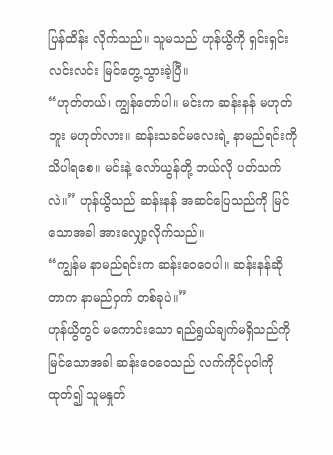ပြန်ထိန်း လိုက်သည်။ သူမသည် ဟုန်ယွိကို ရှင်းရှင်းလင်းလင်း မြင်တွေ့သွားခဲ့ပြီ။
“ဟုတ်တယ်၊ ကျွန်တော်ပါ။ မင်းက ဆန်းနန် မဟုတ်ဘူး မဟုတ်လား။ ဆန်းသခင်မလေးရဲ့ နာမည်ရင်းကို သိပါရစေ။ မင်းနဲ့ လော်ယွန်တို့ ဘယ်လို ပတ်သက်လဲ။” ဟုန်ယွိသည် ဆန်းနန် အဆင်ပြေသည်ကို မြင်သောအခါ အားလျှော့လိုက်သည်။
“ကျွန်မ နာမည်ရင်းက ဆန်းဝေဝေပါ။ ဆန်းနန်ဆိုတာက နာမည်ဝှက် တစ်ခုပဲ။”
ဟုန်ယွိတွင် မကောင်းသော ရည်ရွယ်ချက်မရှိသည်ကို မြင်သောအခါ ဆန်းဝေဝေသည် လက်ကိုင်ပုဝါကို ထုတ်၍ သူမနှုတ်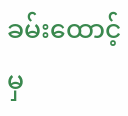ခမ်းထောင့်မှ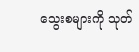သွေးစများကို သုတ်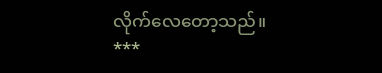လိုက်လေတော့သည်။
***